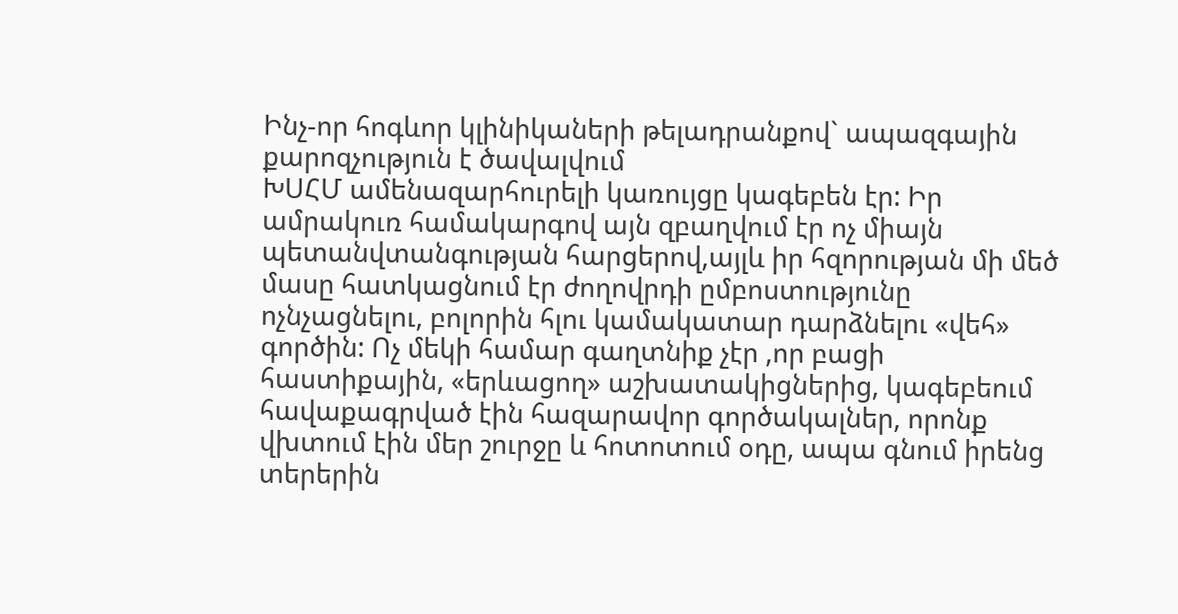Ինչ-որ հոգևոր կլինիկաների թելադրանքով` ապազգային քարոզչություն է ծավալվում
ԽՍՀՄ ամենազարհուրելի կառույցը կագեբեն էր: Իր ամրակուռ համակարգով այն զբաղվում էր ոչ միայն պետանվտանգության հարցերով,այլև իր հզորության մի մեծ մասը հատկացնում էր ժողովրդի ըմբոստությունը ոչնչացնելու, բոլորին հլու կամակատար դարձնելու «վեհ» գործին: Ոչ մեկի համար գաղտնիք չէր ,որ բացի հաստիքային, «երևացող» աշխատակիցներից, կագեբեում հավաքագրված էին հազարավոր գործակալներ, որոնք վխտում էին մեր շուրջը և հոտոտում օդը, ապա գնում իրենց տերերին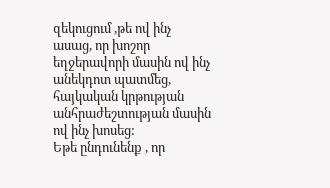զեկուցում ,թե ով ինչ ասաց, որ խոշոր եղջերավորի մասին ով ինչ անեկդոտ պատմեց, հայկական կրթության անհրաժեշտության մասին ով ինչ խոսեց:
Եթե ընդունենք , որ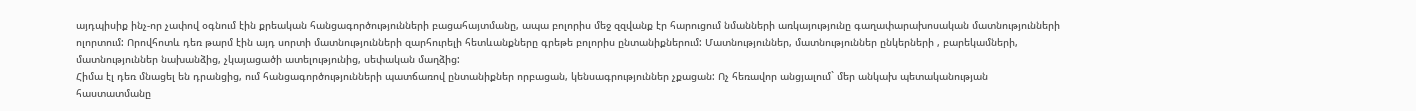այդպիսիք ինչ-որ չափով օգնում էին քրեական հանցագործությունների բացահայտմանը, ապա բոլորիս մեջ զզվանք էր հարուցում նմանների առկայությունը գաղափարախոսական մատնությունների ոլորտում: Որովհոտև դեռ թարմ էին այդ սորտի մատնությունների զարհուրելի հետևանքները գրեթե բոլորիս ընտանիքներում: Մատնություններ, մատնություններ ընկերների , բարեկամների, մատնություններ նախանձից, չկայացածի ատելությունից, սեփական մաղձից:
Հիմա էլ դեռ մնացել են դրանցից, ում հանցագործությունների պատճառով ընտանիքներ որբացան, կենսագրություններ չքացան: Ոչ հեռավոր անցյալում` մեր անկախ պետականության հաստատմանը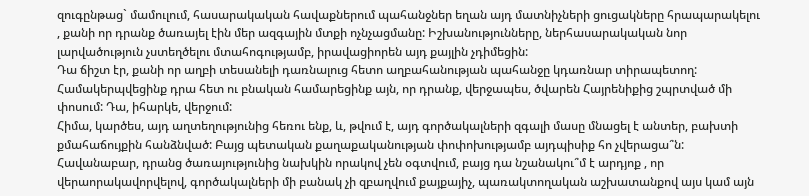զուգընթաց` մամուլում, հասարակական հավաքներում պահանջներ եղան այդ մատնիչների ցուցակները հրապարակելու , քանի որ դրանք ծառայել էին մեր ազգային մտքի ոչնչացմանը: Իշխանությունները, ներհասարակական նոր լարվածություն չստեղծելու մտահոգությամբ, իրավացիորեն այդ քայլին չդիմեցին:
Դա ճիշտ էր, քանի որ աղբի տեսանելի դառնալուց հետո աղբահանության պահանջը կդառնար տիրապետող: Համակերպվեցինք դրա հետ ու բնական համարեցինք այն, որ դրանք, վերջապես, ծվարեն Հայրենիքից շպրտված մի փոսում: Դա, իհարկե, վերջում:
Հիմա, կարծես, այդ աղտեղությունից հեռու ենք, և, թվում է, այդ գործակալների զգալի մասը մնացել է անտեր, բախտի քմահաճույքին հանձնված: Բայց պետական քաղաքականության փոփոխությամբ այդպիսիք հո չվերացա՞ն: Հավանաբար, դրանց ծառայությունից նախկին որակով չեն օգտվում, բայց դա նշանակու՞մ է արդյոք , որ վերաորակավորվելով, գործակալների մի բանակ չի զբաղվում քայքայիչ, պառակտողական աշխատանքով այս կամ այն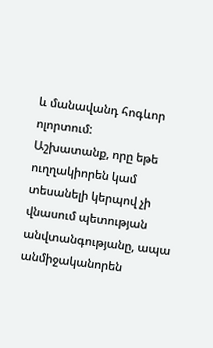և մանավանդ հոգևոր ոլորտում:
Աշխատանք, որը եթե ուղղակիորեն կամ տեսանելի կերպով չի վնասում պետության անվտանգությանը, ապա անմիջականորեն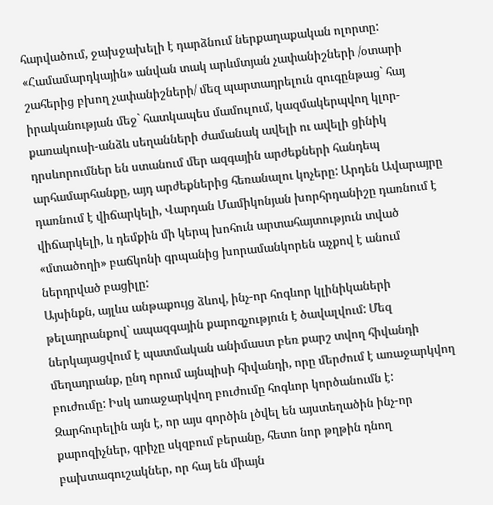հարվածում, ջախջախելի է դարձնում ներքաղաքական ոլորտը:
«Համամարդկային» անվան տակ արևմտյան չափանիշների /օտարի շահերից բխող չափանիշների/ մեզ պարտադրելուն զուգընթաց` հայ իրականության մեջ` հատկապես մամուլում, կազմակերպվող կլոր-քառակուսի-անձև սեղանների ժամանակ ավելի ու ավելի ցինիկ դրսևորումներ են ստանում մեր ազգային արժեքների հանդեպ արհամարհանքը, այդ արժեքներից հեռանալու կոչերը: Արդեն Ավարայրը դառնում է վիճարկելի, Վարդան Մամիկոնյան խորհրդանիշը դառնում է վիճարկելի, և դեմքին մի կերպ խոհուն արտահայտություն տված «մտածողի» բաճկոնի գրպանից խորամանկորեն աչքով է անում ներդրված բացիլը:
Այսինքն, այլևս անթաքույց ձևով, ինչ-որ հոգևոր կլինիկաների թելադրանքով` ապազգային քարոզչություն է ծավալվում: Մեզ ներկայացվում է պատմական անիմաստ բեռ քարշ տվող հիվանդի մեղադրանք, ընդ որում այնպիսի հիվանդի, որը մերժում է առաջարկվող բուժումը: Իսկ առաջարկվող բուժումը հոգևոր կործանումն է:
Զարհուրելին այն է, որ այս գործին լծվել են այստեղածին ինչ-որ քարոզիչներ, գրիչը սկզբում բերանը, հետո նոր թղթին դնող բախտագուշակներ, որ հայ են միայն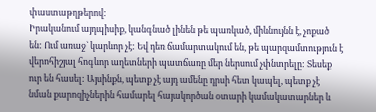փաստաթղթերով:
Իրականում այդպիսիք, կանգնած լինեն թե պառկած, միևնույնն է, չոքած են: Ում առաջ` կարևոր չէ: Եվ դեռ ճամարտակում են, թե պարզամտություն է վերոհիշյալ հոգևոր աղետների պատճառը մեր ներսում չփնտրելը: Տեսեք ուր են հասել: Այսինքն, պետք չէ այդ ամենը դրսի հետ կապել, պետք չէ նման քարոզիչներին համարել հայակործան օտարի կամակատարներ և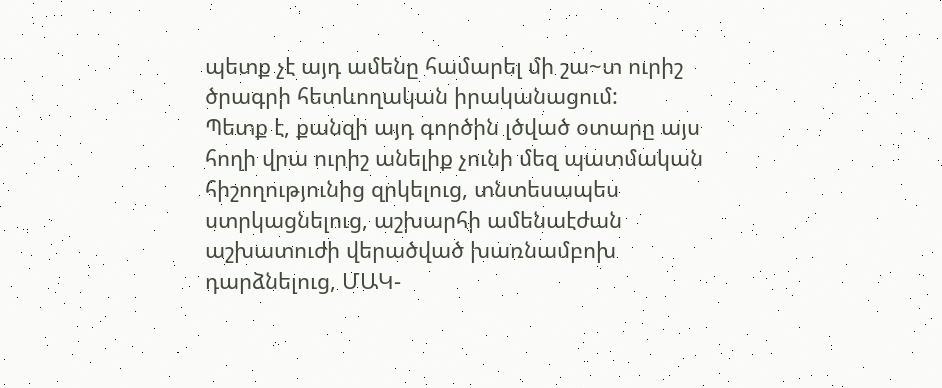պետք չէ այդ ամենը համարել մի շա~տ ուրիշ ծրագրի հետևողական իրականացում:
Պետք է, քանզի այդ գործին լծված օտարը այս հողի վրա ուրիշ անելիք չունի մեզ պատմական հիշողությունից զրկելուց, տնտեսապես ստրկացնելուց, աշխարհի ամենաէժան աշխատուժի վերածված խառնամբոխ դարձնելուց, ՄԱԿ-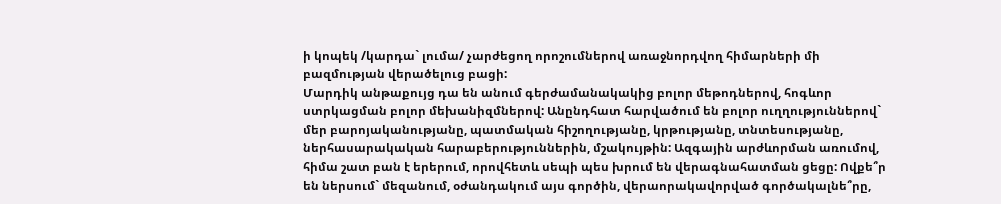ի կոպեկ /կարդա` լումա/ չարժեցող որոշումներով առաջնորդվող հիմարների մի բազմության վերածելուց բացի:
Մարդիկ անթաքույց դա են անում գերժամանակակից բոլոր մեթոդներով, հոգևոր ստրկացման բոլոր մեխանիզմներով: Անընդհատ հարվածում են բոլոր ուղղություններով` մեր բարոյականությանը, պատմական հիշողությանը, կրթությանը, տնտեսությանը, ներհասարակական հարաբերություններին, մշակույթին: Ազգային արժևորման առումով, հիմա շատ բան է երերում, որովհետև սեպի պես խրում են վերագնահատման ցեցը: Ովքե՞ր են ներսում` մեզանում, օժանդակում այս գործին, վերաորակավորված գործակալնե՞րը,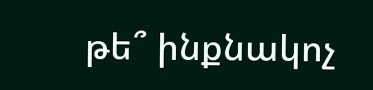թե՞ ինքնակոչ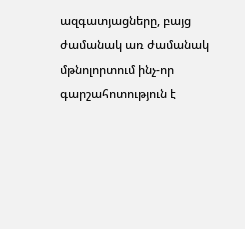ազգատյացները, բայց ժամանակ առ ժամանակ մթնոլորտում ինչ-որ գարշահոտություն է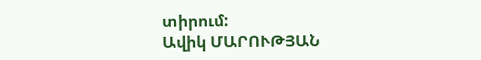տիրում:
Ավիկ ՄԱՐՈՒԹՅԱՆ